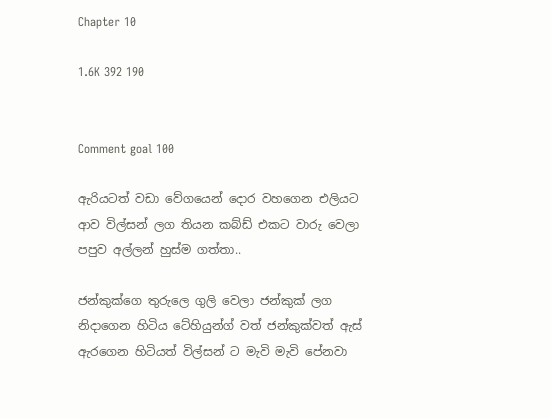Chapter 10

1.6K 392 190


Comment goal 100

ඇරියටත් වඩා වේගයෙන් දොර වහගෙන එලියට ආව විල්සන් ලග තියන කබ්ඩ් එකට වාරු වෙලා  පපුව අල්ලන් හුස්ම ගත්තා..

ජන්කුක්ගෙ තුරුලෙ ගුලි වෙලා ජන්කුක් ලග නිදාගෙන හිටිය ටේහියුන්ග් වත් ජන්කුක්වත් ඇස් ඇරගෙන හිටියත් විල්සන් ට මැවි මැවි පේනවා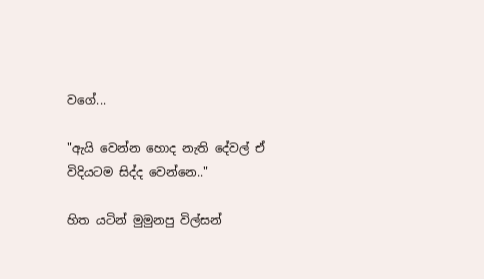වගේ...

"ඇයි වෙන්න හොද නැති දේවල් ඒ විදියටම සිද්ද වෙන්නෙ.."

හිත යටින් මුමුනපු විල්සන්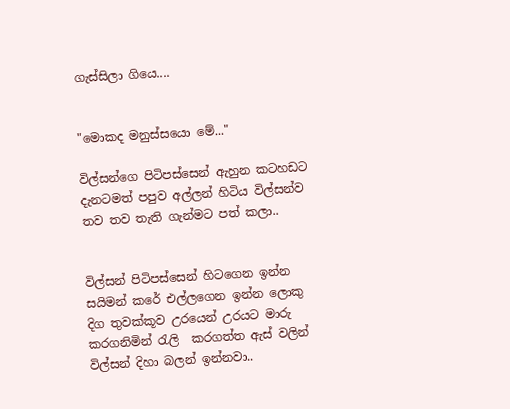ගැස්සිලා ගියෙ....


"මොකද මනුස්සයො මේ..."

විල්සන්ගෙ පිටිපස්සෙන් ඇහුන කටහඩට  දැනටමත් පපුව අල්ලන් හිටිය විල්සන්ව තව තව තැති ගැන්මට පත් කලා..


විල්සන් පිටිපස්සෙන් හිටගෙන ඉන්න සයිමන් කරේ එල්ලගෙන ඉන්න ලොකු දිග තුවක්කූව උරයෙන් උරයට මාරු කරගනිමින් රැලි  කරගත්ත ඇස් වලින් විල්සන් දිහා බලන් ඉන්නවා..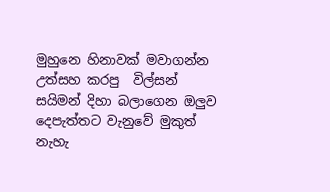මුහුනෙ හිනාවක් මවාගන්න උත්සහ කරපු  විල්සන් සයිමන් දිහා බලාගෙන ඔලුව දෙපැත්තට වැනුවේ මුකුත් නැහැ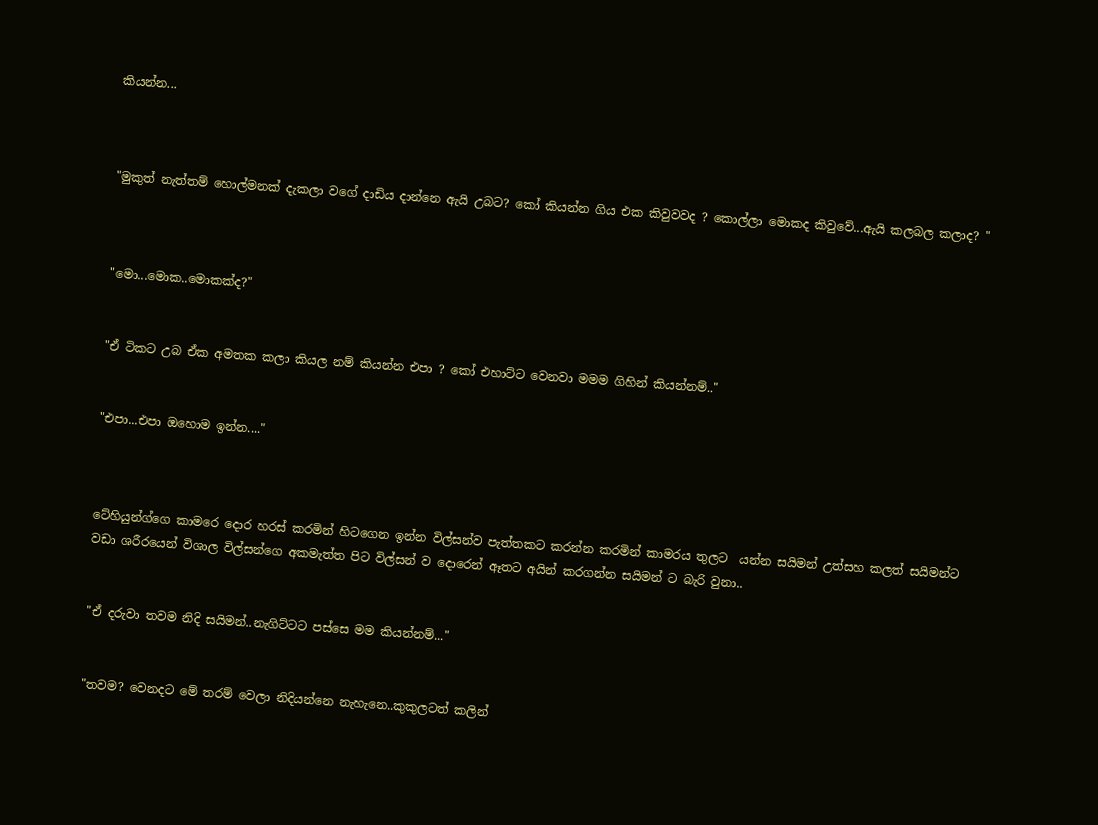කියන්න...



"මුකුත් නැත්තම් හොල්මනක් දැකලා වගේ දාඩිය දාන්නෙ ඇයි උබට? කෝ කියන්න ගිය එක කිවුවවද ? කොල්ලා මොකද කිවුවේ...ඇයි කලබල කලාද? "



"මො...මොක..මොකක්ද?"


"ඒ ටිකට උබ ඒක අමතක කලා කියල නම් කියන්න එපා ? කෝ එහාට්ට වෙනවා මමම ගිහින් කියන්නම්.."


"එපා...එපා ඔහොම ඉන්න...."



ටේහියුන්ග්ගෙ කාමරෙ දොර හරස් කරමින් හිටගෙන ඉන්න විල්සන්ව පැත්තකට කරන්න කරමින් කාමරය තුලට  යන්න සයිමන් උත්සහ කලත් සයිමන්ට වඩා ශරීරයෙන් විශාල විල්සන්ගෙ අකමැත්ත පිට විල්සන් ව දොරෙන් ඈතට අයින් කරගන්න සයිමන් ට බැරි වුනා..


"ඒ දරුවා තවම නිදි සයිමන්..නැගිට්ටට පස්සෙ මම කියන්නම්..."


"තවම? වෙනදට මේ තරම් වෙලා නිදියන්නෙ නැහැනෙ..කුකුලටත් කලින්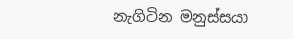නැගිටින මනුස්සයා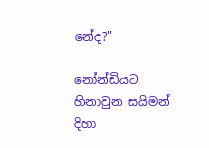නේද?"

නෝන්ඩියට හිනාවුන සයිමන් දිහා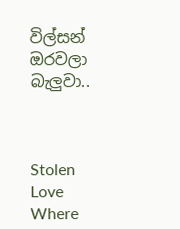විල්සන් ඔරවලා බැලුවා..



Stolen Love Where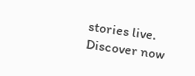stories live. Discover now